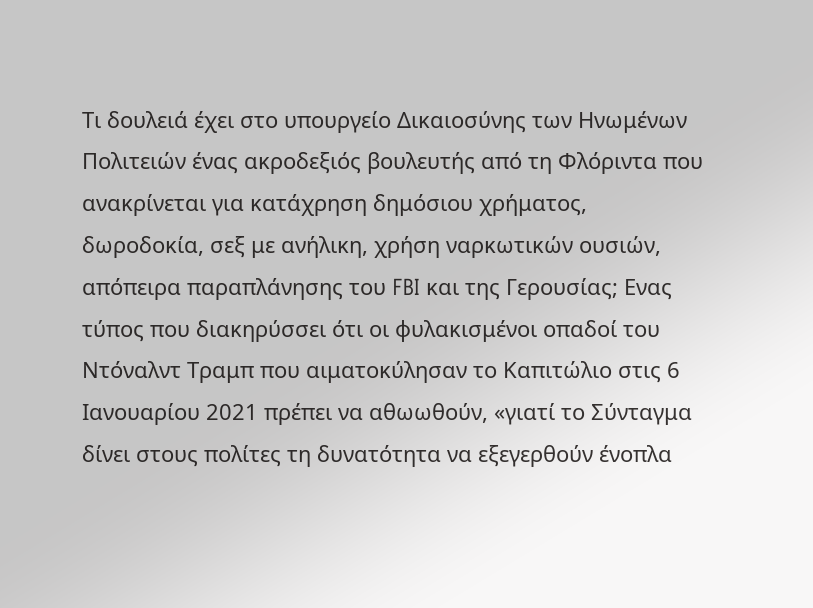Τι δουλειά έχει στο υπουργείο Δικαιοσύνης των Ηνωμένων Πολιτειών ένας ακροδεξιός βουλευτής από τη Φλόριντα που ανακρίνεται για κατάχρηση δημόσιου χρήματος, δωροδοκία, σεξ με ανήλικη, χρήση ναρκωτικών ουσιών, απόπειρα παραπλάνησης του FBI και της Γερουσίας; Ενας τύπος που διακηρύσσει ότι οι φυλακισμένοι οπαδοί του Ντόναλντ Τραμπ που αιματοκύλησαν το Καπιτώλιο στις 6 Ιανουαρίου 2021 πρέπει να αθωωθούν, «γιατί το Σύνταγμα δίνει στους πολίτες τη δυνατότητα να εξεγερθούν ένοπλα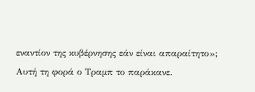εναντίον της κυβέρνησης εάν είναι απαραίτητο»;
Αυτή τη φορά ο Τραμπ το παράκανε.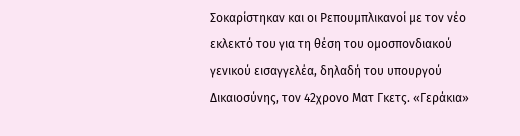Σοκαρίστηκαν και οι Ρεπουμπλικανοί με τον νέο εκλεκτό του για τη θέση του ομοσπονδιακού γενικού εισαγγελέα, δηλαδή του υπουργού Δικαιοσύνης, τον 42χρονο Ματ Γκετς. «Γεράκια»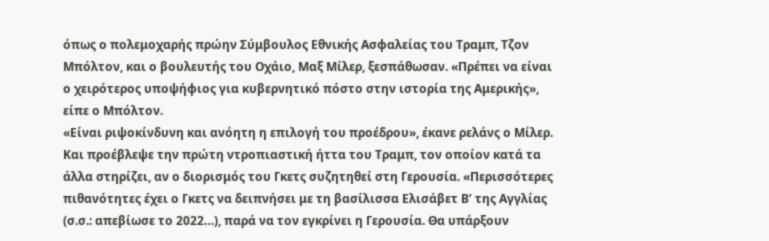όπως ο πολεμοχαρής πρώην Σύμβουλος Εθνικής Ασφαλείας του Τραμπ, Τζον Μπόλτον, και ο βουλευτής του Οχάιο, Μαξ Μίλερ, ξεσπάθωσαν. «Πρέπει να είναι ο χειρότερος υποψήφιος για κυβερνητικό πόστο στην ιστορία της Αμερικής», είπε ο Μπόλτον.
«Είναι ριψοκίνδυνη και ανόητη η επιλογή του προέδρου», έκανε ρελάνς ο Μίλερ. Και προέβλεψε την πρώτη ντροπιαστική ήττα του Τραμπ, τον οποίον κατά τα άλλα στηρίζει, αν ο διορισμός του Γκετς συζητηθεί στη Γερουσία. «Περισσότερες πιθανότητες έχει ο Γκετς να δειπνήσει με τη βασίλισσα Ελισάβετ Β’ της Αγγλίας (σ.σ.: απεβίωσε το 2022…), παρά να τον εγκρίνει η Γερουσία. Θα υπάρξουν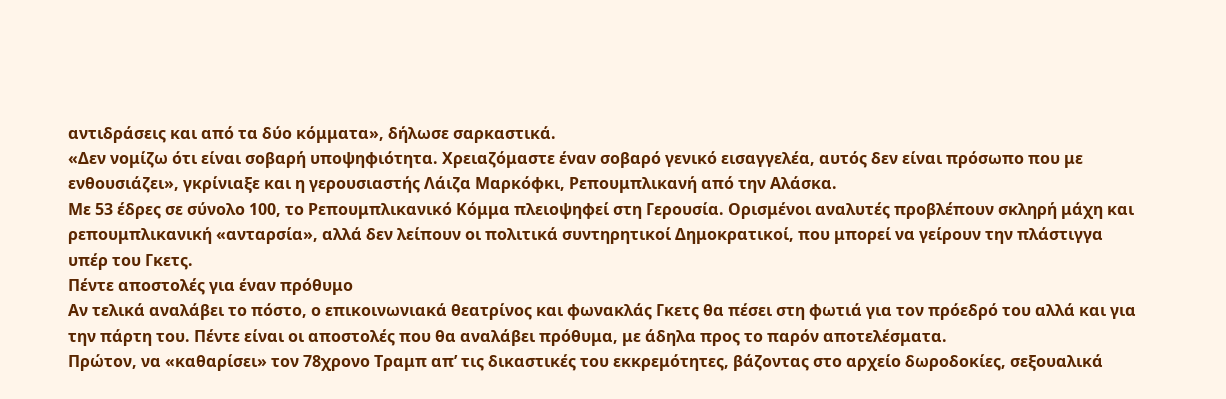αντιδράσεις και από τα δύο κόμματα», δήλωσε σαρκαστικά.
«Δεν νομίζω ότι είναι σοβαρή υποψηφιότητα. Χρειαζόμαστε έναν σοβαρό γενικό εισαγγελέα, αυτός δεν είναι πρόσωπο που με ενθουσιάζει», γκρίνιαξε και η γερουσιαστής Λάιζα Μαρκόφκι, Ρεπουμπλικανή από την Αλάσκα.
Με 53 έδρες σε σύνολο 100, το Ρεπουμπλικανικό Κόμμα πλειοψηφεί στη Γερουσία. Ορισμένοι αναλυτές προβλέπουν σκληρή μάχη και ρεπουμπλικανική «ανταρσία», αλλά δεν λείπουν οι πολιτικά συντηρητικοί Δημοκρατικοί, που μπορεί να γείρουν την πλάστιγγα υπέρ του Γκετς.
Πέντε αποστολές για έναν πρόθυμο
Αν τελικά αναλάβει το πόστο, ο επικοινωνιακά θεατρίνος και φωνακλάς Γκετς θα πέσει στη φωτιά για τον πρόεδρό του αλλά και για την πάρτη του. Πέντε είναι οι αποστολές που θα αναλάβει πρόθυμα, με άδηλα προς το παρόν αποτελέσματα.
Πρώτον, να «καθαρίσει» τον 78χρονο Τραμπ απ’ τις δικαστικές του εκκρεμότητες, βάζοντας στο αρχείο δωροδοκίες, σεξουαλικά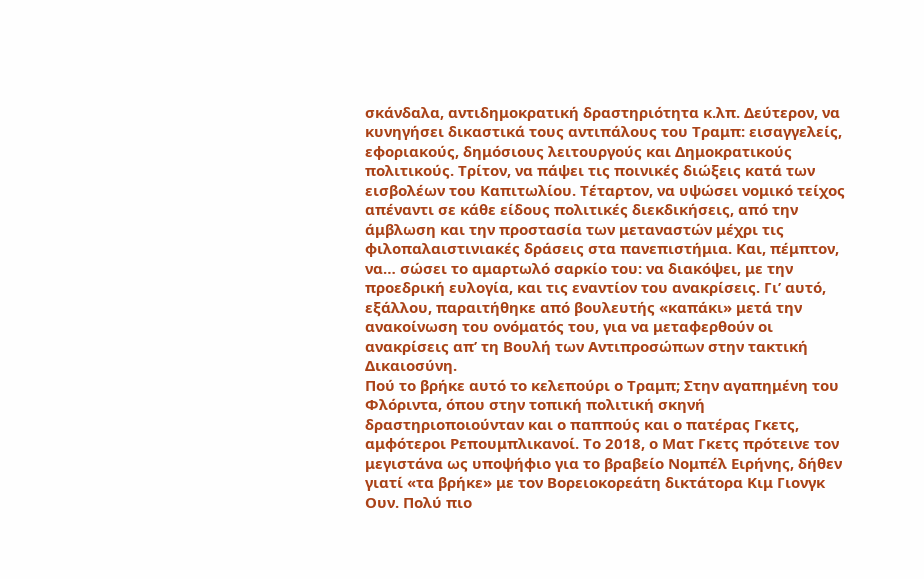σκάνδαλα, αντιδημοκρατική δραστηριότητα κ.λπ. Δεύτερον, να κυνηγήσει δικαστικά τους αντιπάλους του Τραμπ: εισαγγελείς, εφοριακούς, δημόσιους λειτουργούς και Δημοκρατικούς πολιτικούς. Τρίτον, να πάψει τις ποινικές διώξεις κατά των εισβολέων του Καπιτωλίου. Τέταρτον, να υψώσει νομικό τείχος απέναντι σε κάθε είδους πολιτικές διεκδικήσεις, από την άμβλωση και την προστασία των μεταναστών μέχρι τις φιλοπαλαιστινιακές δράσεις στα πανεπιστήμια. Και, πέμπτον, να… σώσει το αμαρτωλό σαρκίο του: να διακόψει, με την προεδρική ευλογία, και τις εναντίον του ανακρίσεις. Γι’ αυτό, εξάλλου, παραιτήθηκε από βουλευτής «καπάκι» μετά την ανακοίνωση του ονόματός του, για να μεταφερθούν οι ανακρίσεις απ’ τη Βουλή των Αντιπροσώπων στην τακτική Δικαιοσύνη.
Πού το βρήκε αυτό το κελεπούρι ο Τραμπ; Στην αγαπημένη του Φλόριντα, όπου στην τοπική πολιτική σκηνή δραστηριοποιούνταν και ο παππούς και ο πατέρας Γκετς, αμφότεροι Ρεπουμπλικανοί. Το 2018, ο Ματ Γκετς πρότεινε τον μεγιστάνα ως υποψήφιο για το βραβείο Νομπέλ Ειρήνης, δήθεν γιατί «τα βρήκε» με τον Βορειοκορεάτη δικτάτορα Κιμ Γιονγκ Ουν. Πολύ πιο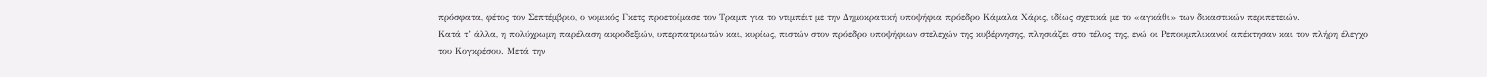πρόσφατα, φέτος τον Σεπτέμβριο, ο νομικός Γκετς προετοίμασε τον Τραμπ για το ντιμπέιτ με την Δημοκρατική υποψήφια πρόεδρο Κάμαλα Χάρις, ιδίως σχετικά με το «αγκάθι» των δικαστικών περιπετειών.
Κατά τ’ άλλα, η πολύχρωμη παρέλαση ακροδεξιών, υπερπατριωτών και, κυρίως, πιστών στον πρόεδρο υποψήφιων στελεχών της κυβέρνησης, πλησιάζει στο τέλος της, ενώ οι Ρεπουμπλικανοί απέκτησαν και τον πλήρη έλεγχο του Κογκρέσου. Μετά την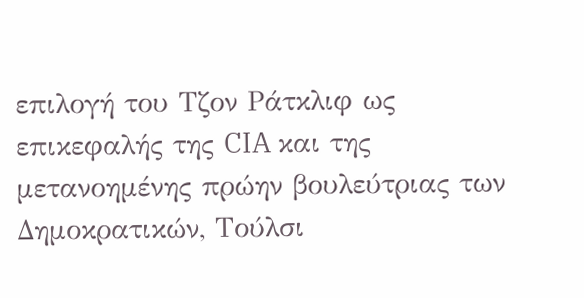επιλογή του Τζον Ράτκλιφ ως επικεφαλής της CIA και της μετανοημένης πρώην βουλεύτριας των Δημοκρατικών, Τούλσι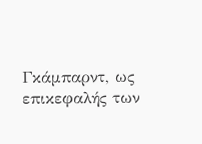Γκάμπαρντ, ως επικεφαλής των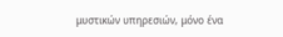μυστικών υπηρεσιών, μόνο ένα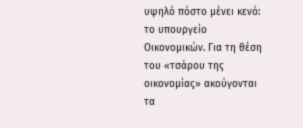υψηλό πόστο μένει κενό: το υπουργείο Οικονομικών. Για τη θέση του «τσάρου της οικονομίας» ακούγονται τα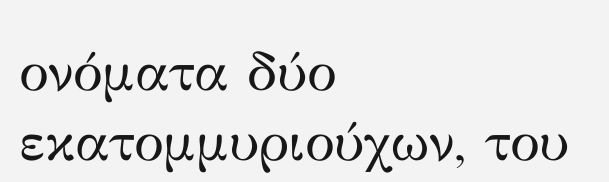ονόματα δύο εκατομμυριούχων, του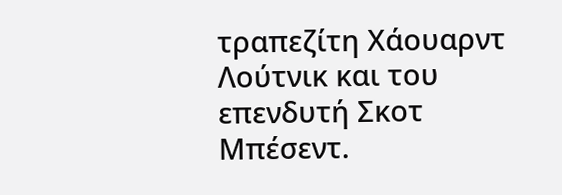τραπεζίτη Χάουαρντ Λούτνικ και του επενδυτή Σκοτ Μπέσεντ.